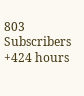803
Subscribers
+424 hours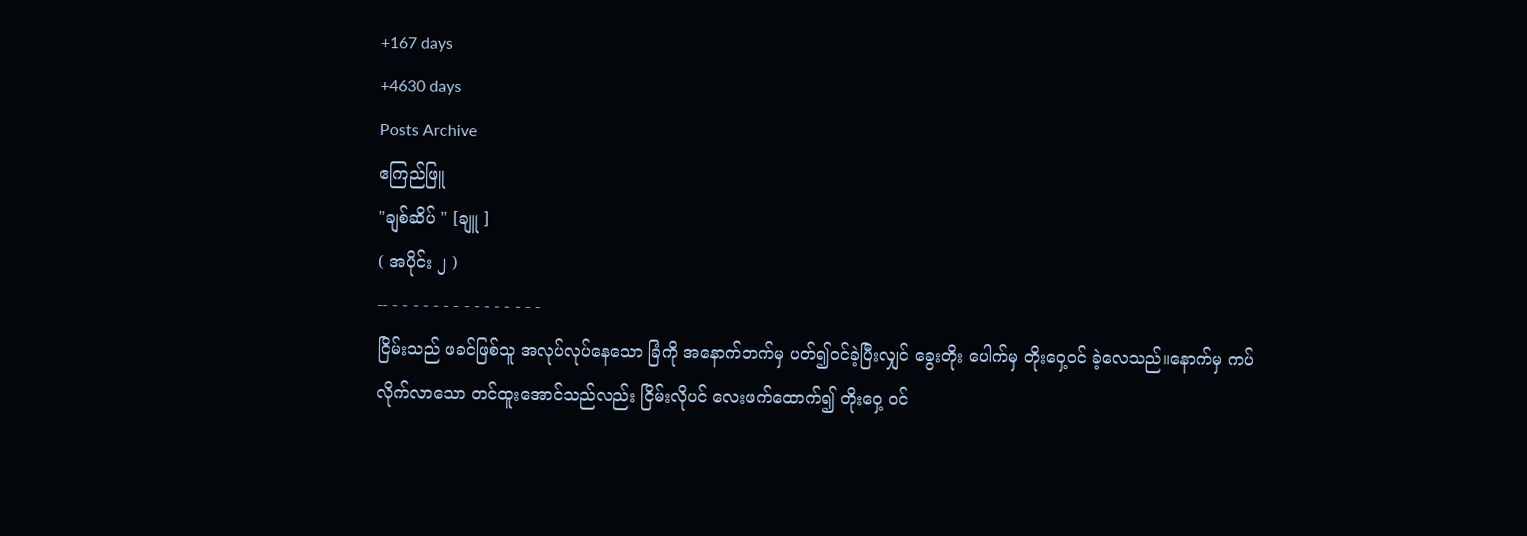+167 days
+4630 days
Posts Archive
ဧကြည်ဖြူ
"ချစ်ဆိပ် " [ချူ ]
( အပိုင်း ၂ )
-- - - - - - - - - - - - - - - -
ငြိမ်းသည် ဖခင်ဖြစ်သူ အလုပ်လုပ်နေသော ခြံကို အနောက်ဘက်မှ ပတ်၍ဝင်ခဲ့ပြီးလျှင် ခွေးတိုး ပေါက်မှ တိုးဝှေ့ဝင် ခဲ့လေသည်။နောက်မှ ကပ်လိုက်လာသော တင်ထူးအောင်သည်လည်း ငြိမ်းလိုပင် လေးဖက်ထောက်၍ တိုးဝှေ့ ဝင်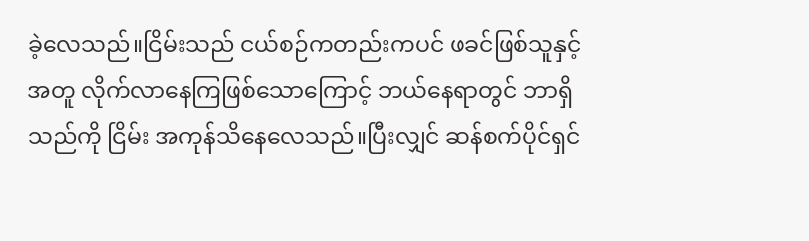ခဲ့လေသည်။ငြိမ်းသည် ငယ်စဉ်ကတည်းကပင် ဖခင်ဖြစ်သူနှင့်အတူ လိုက်လာနေကြဖြစ်သောကြောင့် ဘယ်နေရာတွင် ဘာရှိသည်ကို ငြိမ်း အကုန်သိနေလေသည်။ပြီးလျှင် ဆန်စက်ပိုင်ရှင်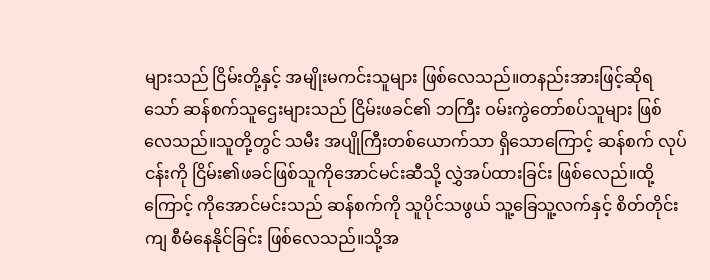များသည် ငြိမ်းတို့နှင့် အမျိုးမကင်းသူများ ဖြစ်လေသည်။တနည်းအားဖြင့်ဆိုရသော် ဆန်စက်သူဌေးများသည် ငြိမ်းဖခင်၏ ဘကြီး ဝမ်းကွဲတော်စပ်သူများ ဖြစ်လေသည်။သူတို့တွင် သမီး အပျိုကြီးတစ်ယောက်သာ ရှိသောကြောင့် ဆန်စက် လုပ်ငန်းကို ငြိမ်း၏ဖခင်ဖြစ်သူကိုအောင်မင်းဆီသို့ လွှဲအပ်ထားခြင်း ဖြစ်လေည်။ထို့ကြောင့် ကိုအောင်မင်းသည် ဆန်စက်ကို သူပိုင်သဖွယ် သူ့ခြေသူ့လက်နှင့် စိတ်တိုင်းကျ စီမံနေနိုင်ခြင်း ဖြစ်လေသည်။သို့အ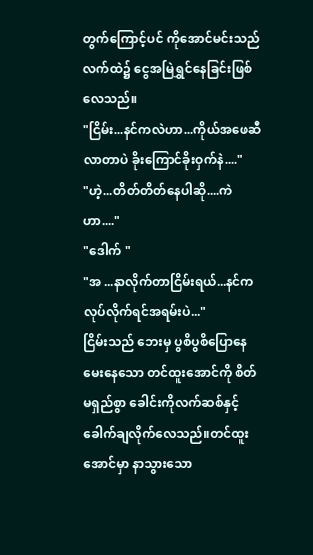တွက်ကြောင့်ပင် ကိုအောင်မင်းသည် လက်ထဲ၌ ငွေအမြဲရွှင်နေခြင်းဖြစ်လေသည်။
"ငြိမ်း...နင်ကလဲဟာ...ကိုယ်အဖေဆီလာတာပဲ ခိုးကြောင်ခိုးဝှက်နဲ...."
"ဟဲ့...တိတ်တိတ်နေပါဆို....ကဲဟာ...."
"ဒေါက် "
"အ ...နာလိုက်တာငြိမ်းရယ်...နင်က လုပ်လိုက်ရင်အရမ်းပဲ..."
ငြိမ်းသည် ဘေးမှ ပွစိပွစိပြောနေ မေးနေသော တင်ထူးအောင်ကို စိတ်မရှည်စွာ ခေါင်းကိုလက်ဆစ်နှင့် ခေါက်ချလိုက်လေသည်။တင်ထူးအောင်မှာ နာသွားသော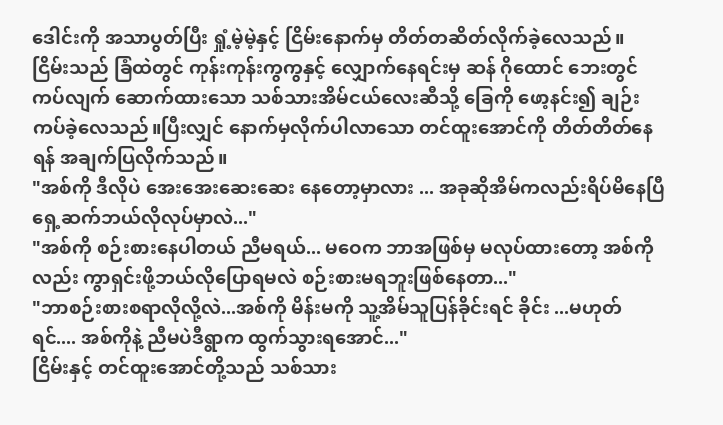ဒေါင်းကို အသာပွတ်ပြီး ရှုံ့မဲ့မဲ့နှင့် ငြိမ်းနောက်မှ တိတ်တဆိတ်လိုက်ခဲ့လေသည်။
ငြိမ်းသည် ခြံထဲတွင် ကုန်းကုန်းကွကွနှင့် လျှောက်နေရင်းမှ ဆန် ဂိုထောင် ဘေးတွင် ကပ်လျက် ဆောက်ထားသော သစ်သားအိမ်ငယ်လေးဆီသို့ ခြေကို ဖော့နင်း၍ ချဉ်းကပ်ခဲ့လေသည်။ပြီးလျှင် နောက်မှလိုက်ပါလာသော တင်ထူးအောင်ကို တိတ်တိတ်နေရန် အချက်ပြလိုက်သည်။
"အစ်ကို ဒီလိုပဲ အေးအေးဆေးဆေး နေတော့မှာလား ... အခုဆိုအိမ်ကလည်းရိပ်မိနေပြီ ရှေ့ဆက်ဘယ်လိုလုပ်မှာလဲ..."
"အစ်ကို စဉ်းစားနေပါတယ် ညီမရယ်... မဝေက ဘာအဖြစ်မှ မလုပ်ထားတော့ အစ်ကိုလည်း ကွာရှင်းဖို့ဘယ်လိုပြောရမလဲ စဉ်းစားမရဘူးဖြစ်နေတာ..."
"ဘာစဉ်းစားစရာလိုလို့လဲ...အစ်ကို မိန်းမကို သူ့အိမ်သူပြန်ခိုင်းရင် ခိုင်း ...မဟုတ်ရင်.... အစ်ကိုနဲ့ ညီမပဲဒီရွာက ထွက်သွားရအောင်..."
ငြိမ်းနှင့် တင်ထူးအောင်တို့သည် သစ်သား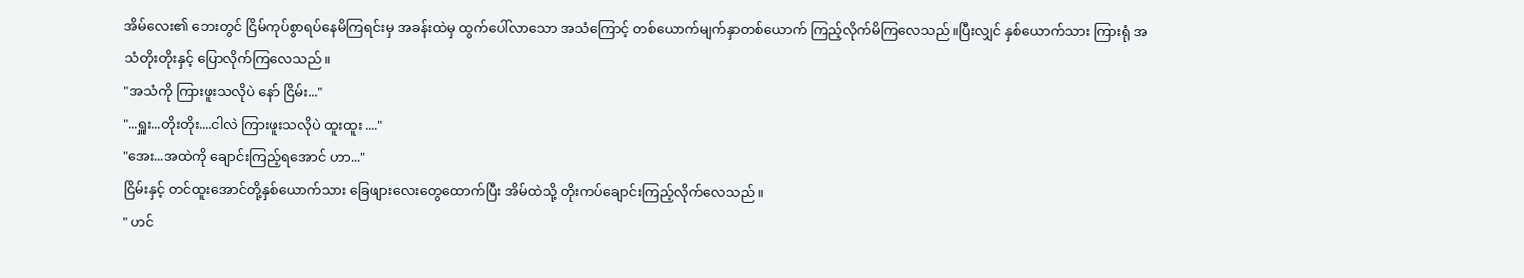အိမ်လေး၏ ဘေးတွင် ငြိမ်ကုပ်စွာရပ်နေမိကြရင်းမှ အခန်းထဲမှ ထွက်ပေါ်လာသော အသံကြောင့် တစ်ယောက်မျက်နှာတစ်ယောက် ကြည့်လိုက်မိကြလေသည်။ပြီးလျှင် နှစ်ယောက်သား ကြားရုံ အသံတိုးတိုးနှင့် ပြောလိုက်ကြလေသည်။
"အသံကို ကြားဖူးသလိုပဲ နော် ငြိမ်း..."
"...ရှူး...တိုးတိုး....ငါလဲ ကြားဖူးသလိုပဲ ထူးထူး ...."
"အေး...အထဲကို ချောင်းကြည့်ရအောင် ဟာ..."
ငြိမ်းနှင့် တင်ထူးအောင်တို့နှစ်ယောက်သား ခြေဖျားလေးတွေထောက်ပြီး အိမ်ထဲသို့ တိုးကပ်ချောင်းကြည့်လိုက်လေသည်။
" ဟင်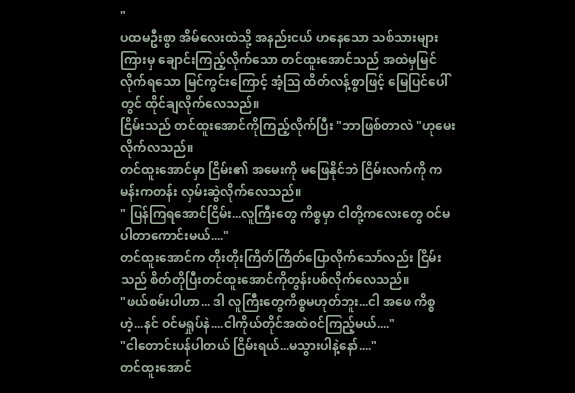"
ပထမဦးစွာ အိမ်လေးထဲသို့ အနည်းငယ် ဟနေသော သစ်သားများကြားမှ ချောင်းကြည့်လိုက်သော တင်ထူးအောင်သည် အထဲမှမြင်လိုက်ရသော မြင်ကွင်းကြောင့် အံ့ဩ ထိတ်လန့်စွာဖြင့် မြေပြင်ပေါ်တွင် ထိုင်ချလိုက်လေသည်။
ငြိမ်းသည် တင်ထူးအောင်ကိုကြည့်လိုက်ပြီး "ဘာဖြစ်တာလဲ "ဟုမေးလိုက်လသည်။
တင်ထူးအောင်မှာ ငြိမ်း၏ အမေးကို မဖြေနိုင်ဘဲ ငြိမ်းလက်ကို ကမန်းကတန်း လှမ်းဆွဲလိုက်လေသည်။
" ပြန်ကြရအောင်ငြိမ်း...လူကြီးတွေ ကိစ္စမှာ ငါတို့ကလေးတွေ ဝင်မပါတာကောင်းမယ်...."
တင်ထူးအောင်က တိုးတိုးကြိတ်ကြိတ်ပြောလိုက်သော်လည်း ငြိမ်းသည် စိတ်တိုပြီးတင်ထူးအောင်ကိုတွန်းပစ်လိုက်လေသည်။
"ဖယ်စမ်းပါဟာ... ဒါ လူကြီးတွေကိစ္စမဟုတ်ဘူး...ငါ အဖေ ကိစ္စဟဲ့...နင် ဝင်မရှုပ်နဲ....ငါကိုယ်တိုင်အထဲ၀င်ကြည့်မယ်...."
"ငါတောင်းပန်ပါတယ် ငြိမ်းရယ်...မသွားပါနဲ့နော်...."
တင်ထူးအောင်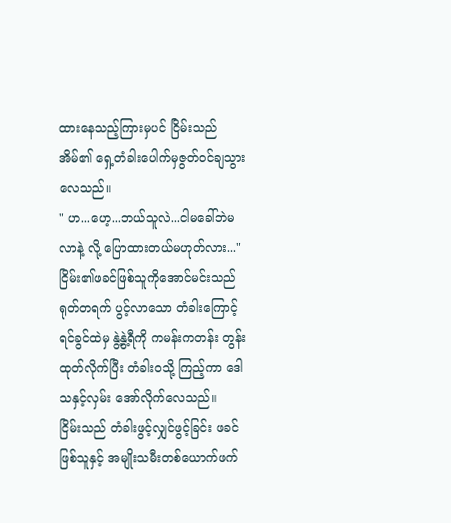ထားနေသည့်ကြားမှပင် ငြိမ်းသည် အိမ်၏ ရှေ့တံခါးပေါက်မှဇွတ်ဝင်ချသွားလေသည်။
" ဟ...ဟေ့...ဘယ်သူလဲ...ငါမခေါ်ဘဲမလာနဲ့ လို့ ပြောထားတယ်မဟုတ်လား..."
ငြိမ်း၏ဖခင်ဖြစ်သူကိုအောင်မင်းသည် ရုတ်တရက် ပွင့်လာသော တံခါးကြောင့် ရင်ခွင်ထဲမှ နွဲ့နွဲ့ရီကို ကမန်းကတန်း တွန်းထုတ်လိုက်ပြီး တံခါးဝသို့ ကြည့်ကာ ဒေါသနှင့်လှမ်း အော်လိုက်လေသည်။
ငြိမ်းသည် တံခါးဖွင့်လျှင်ဖွင့်ခြင်း ဖခင်ဖြစ်သူနှင့် အမျိုးသမီးတစ်ယောက်ဖက်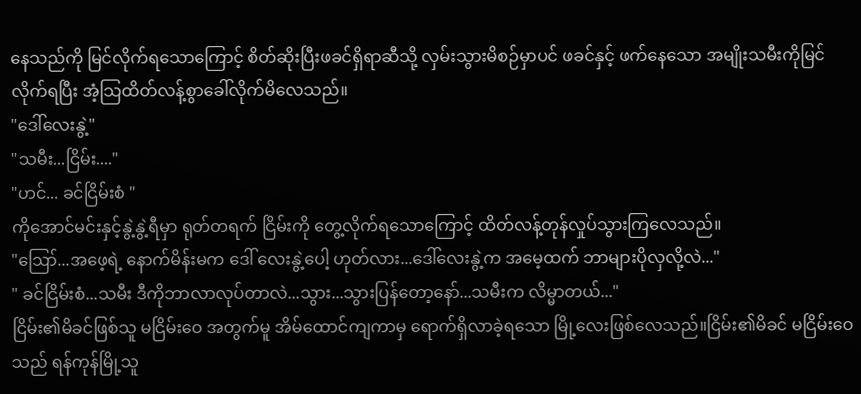နေသည်ကို မြင်လိုက်ရသောကြောင့် စိတ်ဆိုးပြီးဖခင်ရှိရာဆီသို့ လှမ်းသွားမိစဉ်မှာပင် ဖခင်နှင့် ဖက်နေသော အမျိုးသမီးကိုမြင်လိုက်ရပြီး အံ့သြထိတ်လန့်စွာခေါ်လိုက်မိလေသည်။
"ဒေါ်လေးနွဲ့"
"သမီး...ငြိမ်း...."
"ဟင်... ခင်ငြိမ်းစံ "
ကိုအောင်မင်းနှင့်နွဲ့နွဲ့ရီမှာ ရုတ်တရက် ငြိမ်းကို တွေ့လိုက်ရသောကြောင့် ထိတ်လန့်တုန်လှုပ်သွားကြလေသည်။
"ဪ...အဖေ့ရဲ့ နောက်မိန်းမက ဒေါ် လေးနွဲ့ပေါ့ ဟုတ်လား...ဒေါ်လေးနွဲ့က အမေ့ထက် ဘာများပိုလှလို့လဲ..."
" ခင်ငြိမ်းစံ...သမီး ဒီကိုဘာလာလုပ်တာလဲ...သွား...သွားပြန်တော့နော်...သမီးက လိမ္မာတယ်..."
ငြိမ်း၏မိခင်ဖြစ်သူ မငြိမ်းဝေ အတွက်မူ အိမ်ထောင်ကျကာမှ ရောက်ရှိလာခဲ့ရသော မြို့လေးဖြစ်လေသည်။ငြိမ်း၏မိခင် မငြိမ်းဝေ သည် ရန်ကုန်မြို့သူ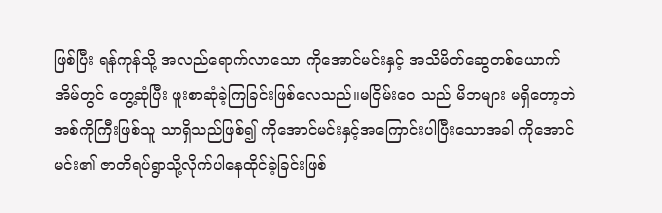ဖြစ်ပြီး ရန်ကုန်သို့ အလည်ရောက်လာသော ကိုအောင်မင်းနှင့် အသိမိတ်ဆွေတစ်ယောက်အိမ်တွင် တွေ့ဆုံပြီး ဖူးစာဆုံခဲ့ကြခြင်းဖြစ်လေသည်။မငြိမ်းဝေ သည် မိဘများ မရှိတော့ဘဲ အစ်ကိုကြီးဖြစ်သူ သာရှိသည်ဖြစ်၍ ကိုအောင်မင်းနှင့်အကြောင်းပါပြီးသောအခါ ကိုအောင်မင်း၏ ဇာတိရပ်ရွာသို့လိုက်ပါနေထိုင်ခဲ့ခြင်းဖြစ်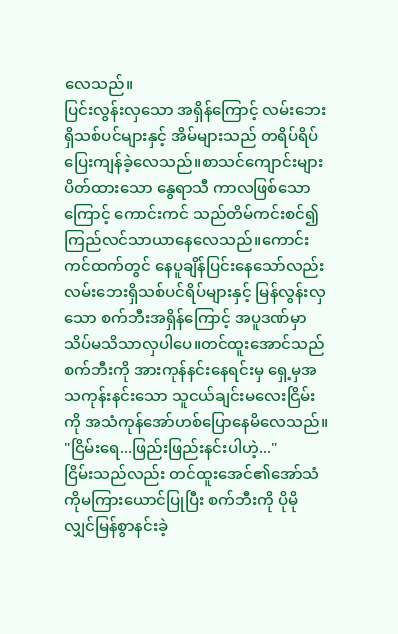လေသည်။
ပြင်းလွန်းလှသော အရှိန်ကြောင့် လမ်းဘေးရှိသစ်ပင်များနှင့် အိမ်များသည် တရိပ်ရိပ်ပြေးကျန်ခဲ့လေသည်။စာသင်ကျောင်းများ ပိတ်ထားသော နွေရာသီ ကာလဖြစ်သောကြောင့် ကောင်းကင် သည်တိမ်ကင်းစင်၍ ကြည်လင်သာယာနေလေသည်။ကောင်းကင်ထက်တွင် နေပူချိန်ပြင်းနေသော်လည်း လမ်းဘေးရှိသစ်ပင်ရိပ်များနှင့် မြန်လွန်းလှသော စက်ဘီးအရှိန်ကြောင့် အပူဒဏ်မှာ သိပ်မသိသာလှပါပေ။တင်ထူးအောင်သည် စက်ဘီးကို အားကုန်နင်းနေရင်းမှ ရှေ့မှအသကုန်းနင်းသော သူငယ်ချင်းမလေးငြိမ်းကို အသံကုန်အော်ဟစ်ပြောနေမိလေသည်။
"ငြိမ်းရေ...ဖြည်းဖြည်းနင်းပါဟဲ့..."
ငြိမ်းသည်လည်း တင်ထူးအေင်၏အော်သံကိုမကြားယောင်ပြုပြီး စက်ဘီးကို ပိုမိုလျှင်မြန်စွာနင်းခဲ့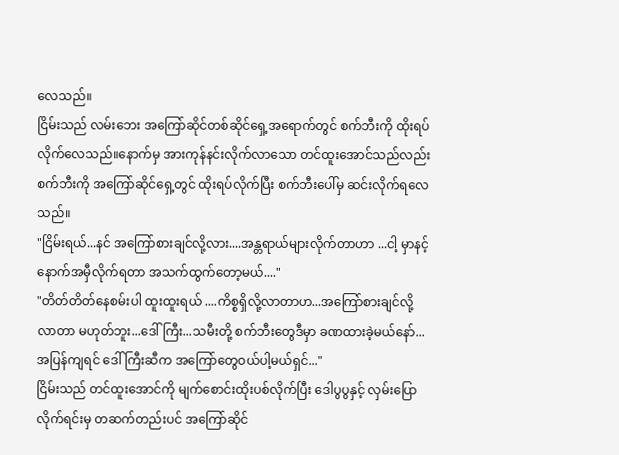လေသည်။
ငြိမ်းသည် လမ်းဘေး အကြော်ဆိုင်တစ်ဆိုင်ရှေ့အရောက်တွင် စက်ဘီးကို ထိုးရပ်လိုက်လေသည်။နောက်မှ အားကုန်နင်းလိုက်လာသော တင်ထူးအောင်သည်လည်း စက်ဘီးကို အကြော်ဆိုင်ရှေ့တွင် ထိုးရပ်လိုက်ပြီး စက်ဘီးပေါ်မှ ဆင်းလိုက်ရလေသည်။
"ငြိမ်းရယ်...နင် အကြော်စားချင်လို့လား....အန္တရာယ်များလိုက်တာဟာ ...ငါ့ မှာနင့်နောက်အမှီလိုက်ရတာ အသက်ထွက်တော့မယ်...."
"တိတ်တိတ်နေစမ်းပါ ထူးထူးရယ် ....ကိစ္စရှိလို့လာတာဟ...အကြော်စားချင်လို့ လာတာ မဟုတ်ဘူး...ဒေါ်ကြီး...သမီးတို့ စက်ဘီးတွေဒီမှာ ခဏထားခဲ့မယ်နော်...အပြန်ကျရင် ဒေါ်ကြီးဆီက အကြော်တွေဝယ်ပါ့မယ်ရှင်..."
ငြိမ်းသည် တင်ထူးအောင်ကို မျက်စောင်းထိုးပစ်လိုက်ပြီး ဒေါပွပွနှင့် လှမ်းပြောလိုက်ရင်းမှ တဆက်တည်းပင် အကြော်ဆိုင်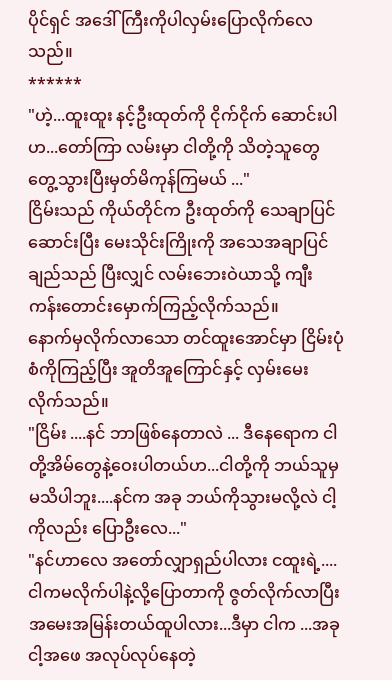ပိုင်ရှင် အဒေါ်ကြီးကိုပါလှမ်းပြောလိုက်လေသည်။
******
"ဟဲ့...ထူးထူး နင့်ဦးထုတ်ကို ငိုက်ငိုက် ဆောင်းပါဟ...တော်ကြာ လမ်းမှာ ငါတို့ကို သိတဲ့သူတွေ တွေ့သွားပြီးမှတ်မိကုန်ကြမယ် ..."
ငြိမ်းသည် ကိုယ်တိုင်က ဦးထုတ်ကို သေချာပြင်ဆောင်းပြီး မေးသိုင်းကြိုးကို အသေအချာပြင် ချည်သည် ပြီးလျှင် လမ်းဘေးဝဲယာသို့ ကျီးကန်းတောင်းမှောက်ကြည့်လိုက်သည်။
နောက်မှလိုက်လာသော တင်ထူးအောင်မှာ ငြိမ်းပုံစံကိုကြည့်ပြီး အူတိအူကြောင်နှင့် လှမ်းမေးလိုက်သည်။
"ငြိမ်း ....နင် ဘာဖြစ်နေတာလဲ ... ဒီနေရောက ငါတို့အိမ်တွေနဲ့ဝေးပါတယ်ဟ...ငါတို့ကို ဘယ်သူမှ မသိပါဘူး....နင်က အခု ဘယ်ကိုသွားမလို့လဲ ငါ့ကိုလည်း ပြောဦးလေ..."
"နင်ဟာလေ အတော်လျှာရှည်ပါလား ငထူးရဲ့....ငါကမလိုက်ပါနဲ့လို့ပြောတာကို ဇွတ်လိုက်လာပြီး အမေးအမြန်းတယ်ထူပါလား...ဒီမှာ ငါက ...အခု ငါ့အဖေ အလုပ်လုပ်နေတဲ့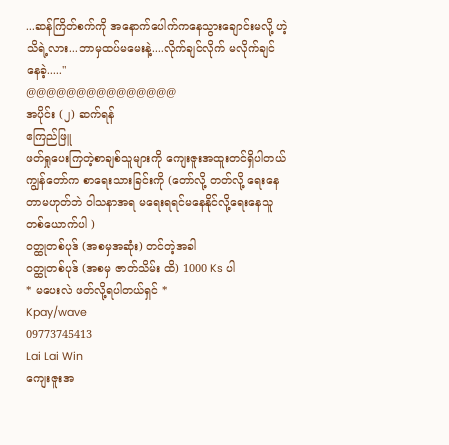...ဆန်ကြိတ်စက်ကို အနောက်ပေါက်ကနေသွားချောင်းမလို့ ဟဲ့သိရဲ့လား...ဘာမှထပ်မမေးနဲ့....လိုက်ချင်လိုက် မလိုက်ချင်နေခဲ့....."
@@@@@@@@@@@@@@@
အပိုင်း (၂) ဆက်ရန်
ဧကြည်ဖြူ
ဖတ်ရှုပေးကြတဲ့စာချစ်သူများကို ကျေးဇူးအထူးတင်ရှိပါတယ်
ကျွန်တော်က စာရေးသားခြင်းကို (တော်လို့ တတ်လို့ ရေးနေတာမဟုတ်ဘဲ ဝါသနာအရ မရေးရရင်မနေနိုင်လို့ရေးနေသူတစ်ယောက်ပါ )
၀တ္ထုတစ်ပုဒ် (အစမှအဆုံး) တင်တဲ့အခါ
၀တ္ထုတစ်ပုဒ် (အစမှ ဇာတ်သိမ်း ထိ) 1000 Ks ပါ
* မပေးလဲ ဖတ်လို့ရပါတယ်ရှင် *
Kpay/wave
09773745413
Lai Lai Win
ကျေးဇူးအ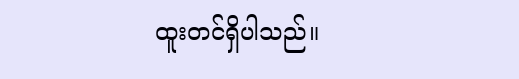ထူးတင်ရှိပါသည်။